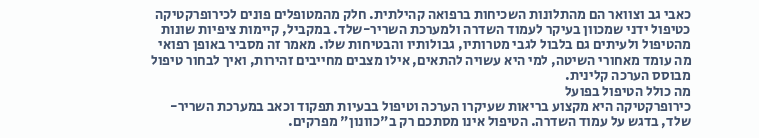כאבי גב וצוואר הם מהתלונות השכיחות ברפואה קהילתית. חלק מהמטופלים פונים לכירופרקטיקה כטיפול ידני שמכוון בעיקר לעמוד השדרה ולמערכת השריר-שלד. במקביל, קיימות ציפיות שונות מהטיפול ולעיתים גם בלבול לגבי מטרותיו, גבולותיו והבטיחות שלו. מאמר זה מסביר באופן רפואי מה עומד מאחורי השיטה, למי היא עשויה להתאים, אילו מצבים מחייבים זהירות, ואיך לבחור טיפול מבוסס הערכה קלינית.
מה כולל הטיפול בפועל
כירופרקטיקה היא מקצוע בריאות שעיקרו הערכה וטיפול בבעיות תפקוד וכאב במערכת השריר-שלד, בדגש על עמוד השדרה. הטיפול אינו מסתכם רק ב"כוונון" מפרקים.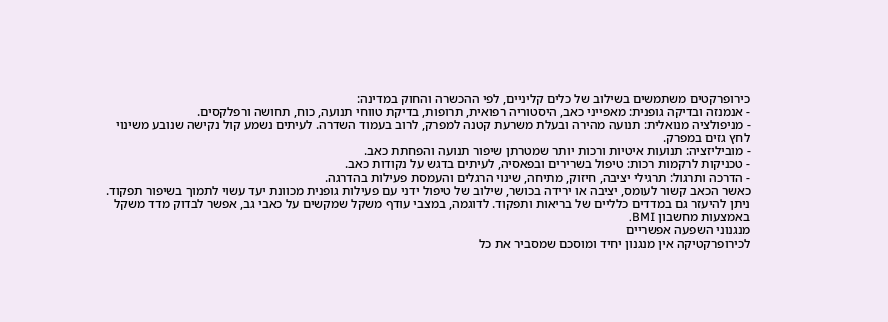כירופרקטים משתמשים בשילוב של כלים קליניים, לפי ההכשרה והחוק במדינה:
- אנמנזה ובדיקה גופנית: מאפייני כאב, היסטוריה רפואית, תרופות, בדיקת טווחי תנועה, כוח, תחושה ורפלקסים.
- מניפולציה מנואלית: תנועה מהירה ובעלת משרעת קטנה למפרק, לרוב בעמוד השדרה. לעיתים נשמע קול נקישה שנובע משינוי לחץ גזים במפרק.
- מוביליזציה: תנועות איטיות ורכות יותר שמטרתן שיפור תנועה והפחתת כאב.
- טכניקות לרקמות רכות: טיפול בשרירים ובפאסיה, לעיתים בדגש על נקודות כאב.
- הדרכה ותרגול: תרגילי יציבה, חיזוק, מתיחה, שינוי הרגלים והעמסת פעילות בהדרגה.
כאשר הכאב קשור לעומס, יציבה או ירידה בכושר, שילוב של טיפול ידני עם פעילות גופנית מכוונת יעד עשוי לתמוך בשיפור תפקוד. ניתן להיעזר גם במדדים כלליים של בריאות ותפקוד. לדוגמה, במצבי עודף משקל שמקשים על כאבי גב, אפשר לבדוק מדד משקל באמצעות מחשבון BMI.
מנגנוני השפעה אפשריים
לכירופרקטיקה אין מנגנון יחיד ומוסכם שמסביר את כל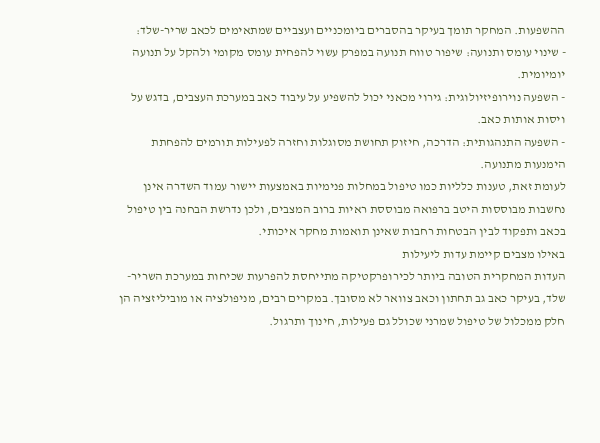ההשפעות. המחקר תומך בעיקר בהסברים ביומכניים ועצביים שמתאימים לכאב שריר-שלד:
- שינוי עומס ותנועה: שיפור טווח תנועה במפרק עשוי להפחית עומס מקומי ולהקל על תנועה יומיומית.
- השפעה נוירופיזיולוגית: גירוי מכאני יכול להשפיע על עיבוד כאב במערכת העצבים, בדגש על ויסות אותות כאב.
- השפעה התנהגותית: הדרכה, חיזוק תחושת מסוגלות וחזרה לפעילות תורמים להפחתת הימנעות מתנועה.
לעומת זאת, טענות כלליות כמו טיפול במחלות פנימיות באמצעות יישור עמוד השדרה אינן נחשבות מבוססות היטב ברפואה מבוססת ראיות ברוב המצבים, ולכן נדרשת הבחנה בין טיפול בכאב ותפקוד לבין הבטחות רחבות שאינן תואמות מחקר איכותי.
באילו מצבים קיימת עדות ליעילות
העדות המחקרית הטובה ביותר לכירופרקטיקה מתייחסת להפרעות שכיחות במערכת השריר-שלד, בעיקר כאב גב תחתון וכאב צוואר לא מסובך. במקרים רבים, מניפולציה או מוביליזציה הן חלק ממכלול של טיפול שמרני שכולל גם פעילות, חינוך ותרגול.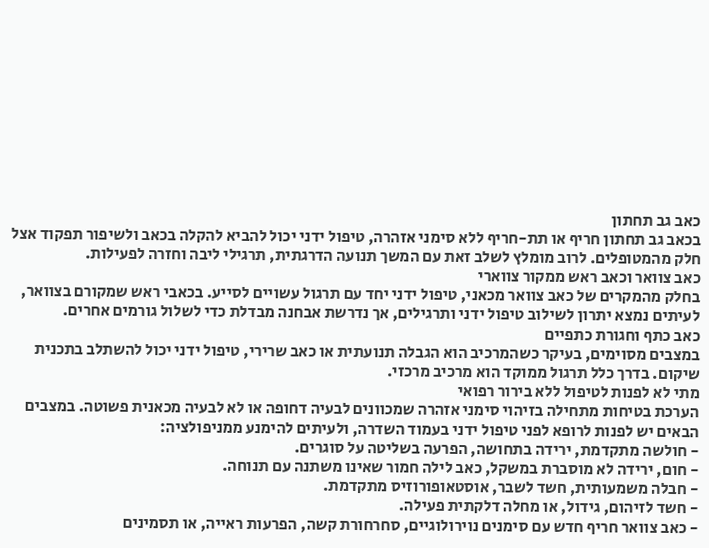כאב גב תחתון
בכאב גב תחתון חריף או תת-חריף ללא סימני אזהרה, טיפול ידני יכול להביא להקלה בכאב ולשיפור תפקוד אצל חלק מהמטופלים. לרוב מומלץ לשלב זאת עם המשך תנועה הדרגתית, תרגילי ליבה וחזרה לפעילות.
כאב צוואר וכאב ראש ממקור צווארי
בחלק מהמקרים של כאב צוואר מכאני, טיפול ידני יחד עם תרגול עשויים לסייע. בכאבי ראש שמקורם בצוואר, לעיתים נמצא יתרון לשילוב טיפול ידני ותרגילים, אך נדרשת אבחנה מבדלת כדי לשלול גורמים אחרים.
כאב כתף וחגורת כתפיים
במצבים מסוימים, בעיקר כשהמרכיב הוא הגבלה תנועתית או כאב שרירי, טיפול ידני יכול להשתלב בתכנית שיקום. בדרך כלל תרגול ממוקד הוא מרכיב מרכזי.
מתי לא לפנות לטיפול ללא בירור רפואי
הערכת בטיחות מתחילה בזיהוי סימני אזהרה שמכוונים לבעיה דחופה או לא לבעיה מכאנית פשוטה. במצבים הבאים יש לפנות לרופא לפני טיפול ידני בעמוד השדרה, ולעיתים להימנע ממניפולציה:
- חולשה מתקדמת, ירידה בתחושה, הפרעה בשליטה על סוגרים.
- חום, ירידה לא מוסברת במשקל, כאב לילה חמור שאינו משתנה עם תנוחה.
- חבלה משמעותית, חשד לשבר, אוסטאופורוזיס מתקדמת.
- חשד לזיהום, גידול, או מחלה דלקתית פעילה.
- כאב צוואר חריף חדש עם סימנים נוירולוגיים, סחרחורת קשה, הפרעות ראייה, או תסמינים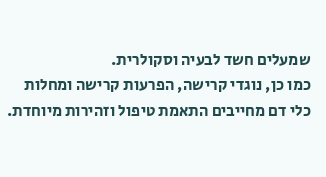שמעלים חשד לבעיה וסקולרית.
כמו כן, נוגדי קרישה, הפרעות קרישה ומחלות כלי דם מחייבים התאמת טיפול וזהירות מיוחדת.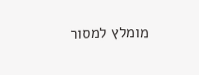מומלץ למסור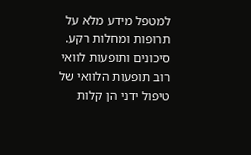למטפל מידע מלא על תרופות ומחלות רקע.
סיכונים ותופעות לוואי
רוב תופעות הלוואי של טיפול ידני הן קלות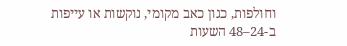וחולפות, כגון כאב מקומי, נוקשות או עייפות ב-24–48 השעות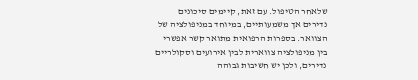שלאחר הטיפול. עם זאת, קיימים סיכונים נדירים אך משמעותיים, במיוחד במניפולציה של הצוואר. בספרות הרפואית מתואר קשר אפשרי בין מניפולציה צווארית לבין אירועים וסקולריים נדירים, ולכן יש חשיבות גבוהה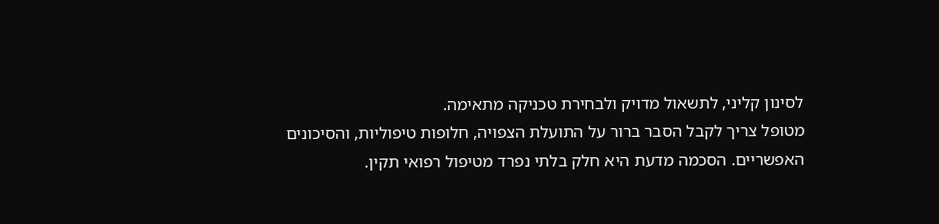לסינון קליני, לתשאול מדויק ולבחירת טכניקה מתאימה.
מטופל צריך לקבל הסבר ברור על התועלת הצפויה, חלופות טיפוליות, והסיכונים האפשריים. הסכמה מדעת היא חלק בלתי נפרד מטיפול רפואי תקין.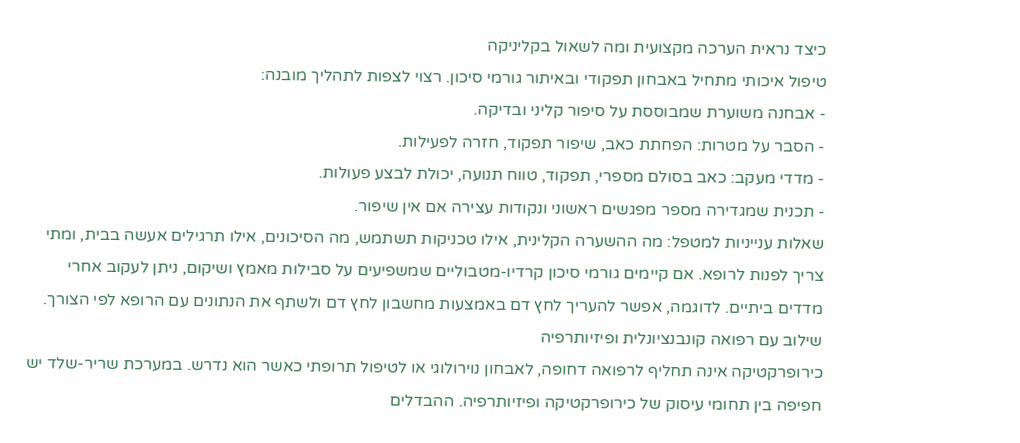כיצד נראית הערכה מקצועית ומה לשאול בקליניקה
טיפול איכותי מתחיל באבחון תפקודי ובאיתור גורמי סיכון. רצוי לצפות לתהליך מובנה:
- אבחנה משוערת שמבוססת על סיפור קליני ובדיקה.
- הסבר על מטרות: הפחתת כאב, שיפור תפקוד, חזרה לפעילות.
- מדדי מעקב: כאב בסולם מספרי, תפקוד, טווח תנועה, יכולת לבצע פעולות.
- תכנית שמגדירה מספר מפגשים ראשוני ונקודות עצירה אם אין שיפור.
שאלות ענייניות למטפל: מה ההשערה הקלינית, אילו טכניקות תשתמש, מה הסיכונים, אילו תרגילים אעשה בבית, ומתי צריך לפנות לרופא. אם קיימים גורמי סיכון קרדיו-מטבוליים שמשפיעים על סבילות מאמץ ושיקום, ניתן לעקוב אחרי מדדים ביתיים. לדוגמה, אפשר להעריך לחץ דם באמצעות מחשבון לחץ דם ולשתף את הנתונים עם הרופא לפי הצורך.
שילוב עם רפואה קונבנציונלית ופיזיותרפיה
כירופרקטיקה אינה תחליף לרפואה דחופה, לאבחון נוירולוגי או לטיפול תרופתי כאשר הוא נדרש. במערכת שריר-שלד יש חפיפה בין תחומי עיסוק של כירופרקטיקה ופיזיותרפיה. ההבדלים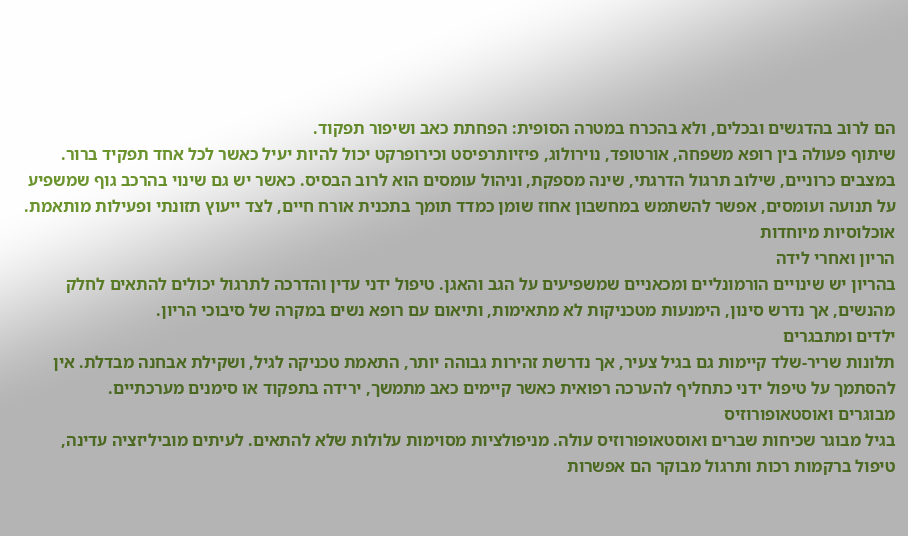הם לרוב בהדגשים ובכלים, ולא בהכרח במטרה הסופית: הפחתת כאב ושיפור תפקוד.
שיתוף פעולה בין רופא משפחה, אורטופד, נוירולוג, פיזיותרפיסט וכירופרקט יכול להיות יעיל כאשר לכל אחד תפקיד ברור. במצבים כרוניים, שילוב תרגול הדרגתי, שינה מספקת, וניהול עומסים הוא לרוב הבסיס. כאשר יש גם שינוי בהרכב גוף שמשפיע על תנועה ועומסים, אפשר להשתמש במחשבון אחוז שומן כמדד תומך בתכנית אורח חיים, לצד ייעוץ תזונתי ופעילות מותאמת.
אוכלוסיות מיוחדות
הריון ואחרי לידה
בהריון יש שינויים הורמונליים ומכאניים שמשפיעים על הגב והאגן. טיפול ידני עדין והדרכה לתרגול יכולים להתאים לחלק מהנשים, אך נדרש סינון, הימנעות מטכניקות לא מתאימות, ותיאום עם רופא נשים במקרה של סיבוכי הריון.
ילדים ומתבגרים
תלונות שריר-שלד קיימות גם בגיל צעיר, אך נדרשת זהירות גבוהה יותר, התאמת טכניקה לגיל, ושקילת אבחנה מבדלת. אין להסתמך על טיפול ידני כתחליף להערכה רפואית כאשר קיימים כאב מתמשך, ירידה בתפקוד או סימנים מערכתיים.
מבוגרים ואוסטאופורוזיס
בגיל מבוגר שכיחות שברים ואוסטאופורוזיס עולה. מניפולציות מסוימות עלולות שלא להתאים. לעיתים מוביליזציה עדינה, טיפול ברקמות רכות ותרגול מבוקר הם אפשרות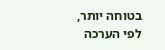בטוחה יותר, לפי הערכה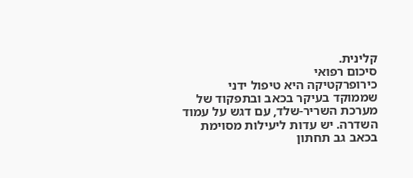קלינית.
סיכום רפואי
כירופרקטיקה היא טיפול ידני שממוקד בעיקר בכאב ובתפקוד של מערכת השריר-שלד, עם דגש על עמוד השדרה. יש עדות ליעילות מסוימת בכאב גב תחתון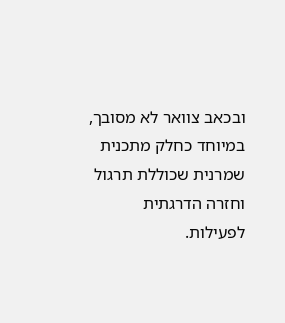ובכאב צוואר לא מסובך, במיוחד כחלק מתכנית שמרנית שכוללת תרגול וחזרה הדרגתית לפעילות.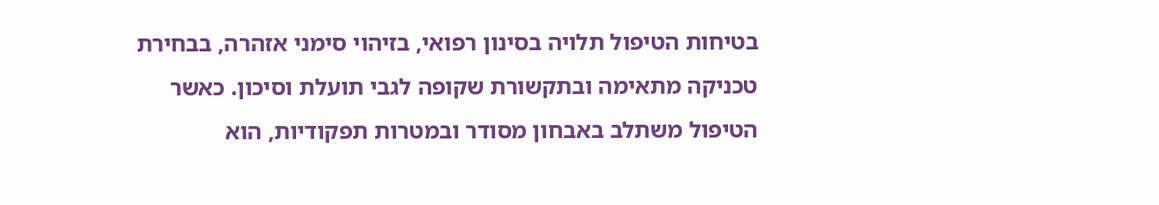בטיחות הטיפול תלויה בסינון רפואי, בזיהוי סימני אזהרה, בבחירת טכניקה מתאימה ובתקשורת שקופה לגבי תועלת וסיכון. כאשר הטיפול משתלב באבחון מסודר ובמטרות תפקודיות, הוא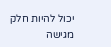יכול להיות חלק מגישה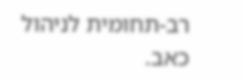רב-תחומית לניהול כאב.